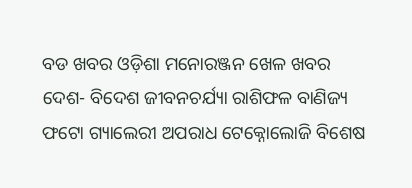ବଡ ଖବର ଓଡ଼ିଶା ମନୋରଞ୍ଜନ ଖେଳ ଖବର ଦେଶ- ବିଦେଶ ଜୀବନଚର୍ଯ୍ୟା ରାଶିଫଳ ବାଣିଜ୍ୟ ଫଟୋ ଗ୍ୟାଲେରୀ ଅପରାଧ ଟେକ୍ନୋଲୋଜି ବିଶେଷ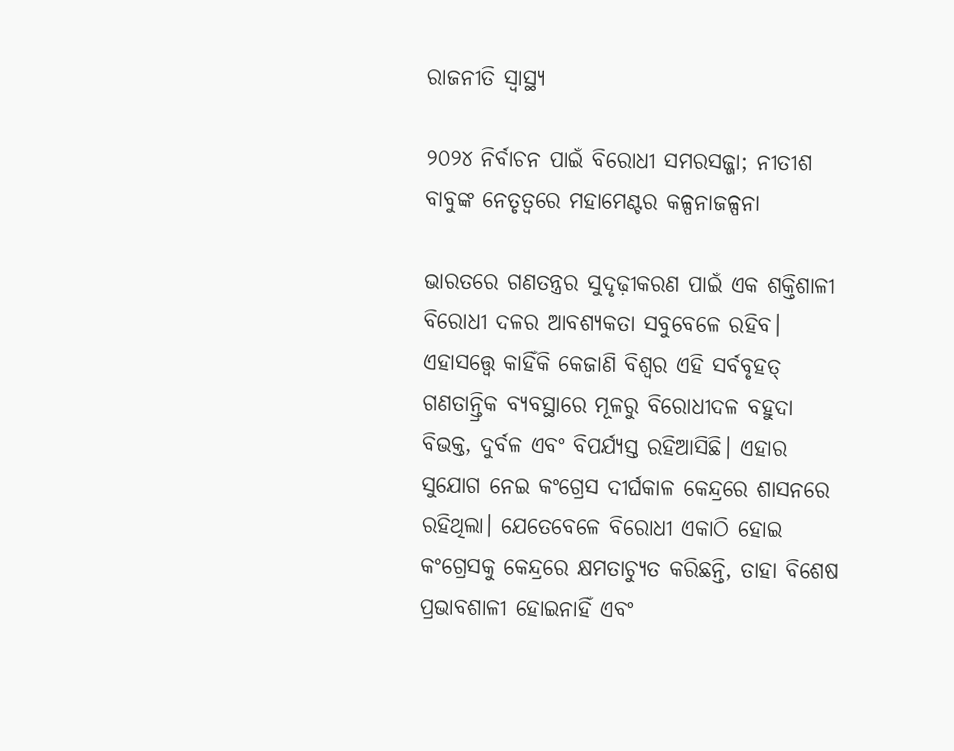ରାଜନୀତି ସ୍ଵାସ୍ଥ୍ୟ

୨୦୨୪ ନିର୍ବାଚନ ପାଇଁ ବିରୋଧୀ ସମରସଜ୍ଜା; ନୀତୀଶ ବାବୁଙ୍କ ନେତୃତ୍ୱରେ ମହାମେଣ୍ଟର କଳ୍ପନାଜଳ୍ପନା

ଭାରତରେ ଗଣତନ୍ତ୍ରର ସୁଦୃଢ଼ୀକରଣ ପାଇଁ ଏକ ଶକ୍ତିଶାଳୀ ବିରୋଧୀ ଦଳର ଆବଶ୍ୟକତା ସବୁବେଳେ ରହିବ। ଏହାସତ୍ତ୍ବେ କାହିଁକି କେଜାଣି ବିଶ୍ୱର ଏହି ସର୍ବବୃହତ୍‌‌ ଗଣତାନ୍ତ୍ରିକ ବ୍ୟବସ୍ଥାରେ ମୂଳରୁ ବିରୋଧୀଦଳ ବହୁଦା ବିଭକ୍ତ, ଦୁର୍ବଳ ଏବଂ ବିପର୍ଯ୍ୟସ୍ତ ରହିଆସିଛି। ଏହାର ସୁଯୋଗ ନେଇ କଂଗ୍ରେସ ଦୀର୍ଘକାଳ କେନ୍ଦ୍ରରେ ଶାସନରେ ରହିଥିଲା। ଯେତେବେଳେ ବିରୋଧୀ ଏକାଠି ହୋଇ କଂଗ୍ରେସକୁ କେନ୍ଦ୍ରରେ କ୍ଷମତାଚ୍ୟୁତ କରିଛନ୍ତି, ତାହା ବିଶେଷ ପ୍ରଭାବଶାଳୀ ହୋଇନାହିଁ ଏବଂ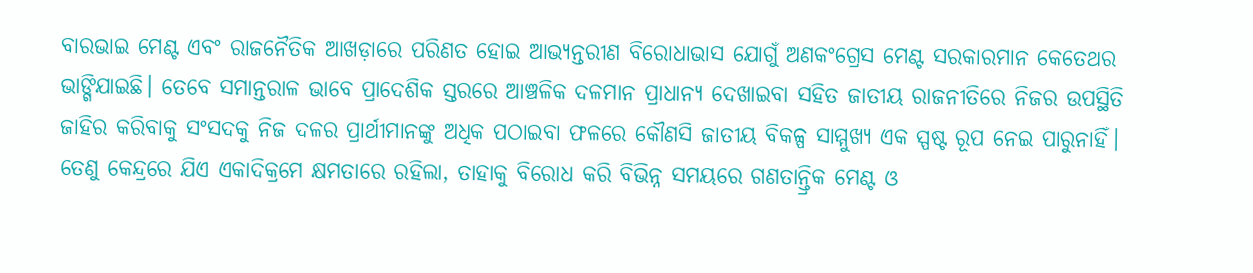ବାରଭାଇ ମେଣ୍ଟ ଏବଂ ରାଜନୈତିକ ଆଖଡ଼ାରେ ପରିଣତ ହୋଇ ଆଭ୍ୟନ୍ତରୀଣ ବିରୋଧାଭାସ ଯୋଗୁଁ ଅଣକଂଗ୍ରେସ ମେଣ୍ଟ ସରକାରମାନ କେତେଥର ଭାଙ୍ଗିଯାଇଛି। ତେବେ ସମାନ୍ତରାଳ ଭାବେ ପ୍ରାଦେଶିକ ସ୍ତରରେ ଆଞ୍ଚଳିକ ଦଳମାନ ପ୍ରାଧାନ୍ୟ ଦେଖାଇବା ସହିତ ଜାତୀୟ ରାଜନୀତିରେ ନିଜର ଉପସ୍ଥିତି ଜାହିର କରିବାକୁ ସଂସଦକୁ ନିଜ ଦଳର ପ୍ରାର୍ଥୀମାନଙ୍କୁ ଅଧିକ ପଠାଇବା ଫଳରେ କୌଣସି ଜାତୀୟ ବିକଳ୍ପ ସାମ୍ମୁଖ୍ୟ ଏକ ସ୍ପଷ୍ଟ ରୂପ ନେଇ ପାରୁନାହିଁ। ତେଣୁ କେନ୍ଦ୍ରରେ ଯିଏ ଏକାଦିକ୍ରମେ କ୍ଷମତାରେ ରହିଲା, ତାହାକୁ ବିରୋଧ କରି ବିଭିନ୍ନ ସମୟରେ ଗଣତାନ୍ତ୍ରିକ ମେଣ୍ଟ ଓ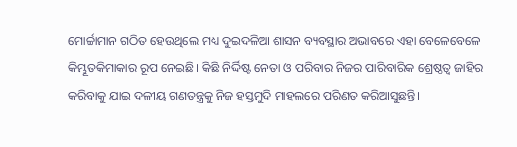ମୋର୍ଚ୍ଚାମାନ ଗଠିତ ହେଉଥିଲେ ମଧ୍ୟ ଦୁଇଦଳିଆ ଶାସନ ବ୍ୟବସ୍ଥାର ଅଭାବରେ ଏହା ବେଳେବେଳେ କିମ୍ଭୂତକିମାକାର ରୂପ ନେଇଛି। କିଛି ନିର୍ଦ୍ଦିଷ୍ଟ ନେତା ଓ ପରିବାର ନିଜର ପାରିବାରିକ ଶ୍ରେଷ୍ଠତ୍ୱ ଜାହିର କରିବାକୁ ଯାଇ ଦଳୀୟ ଗଣତନ୍ତ୍ରକୁ ନିଜ ହସ୍ତମୁଦି ମାହଲରେ ପରିଣତ କରିଆସୁଛନ୍ତି।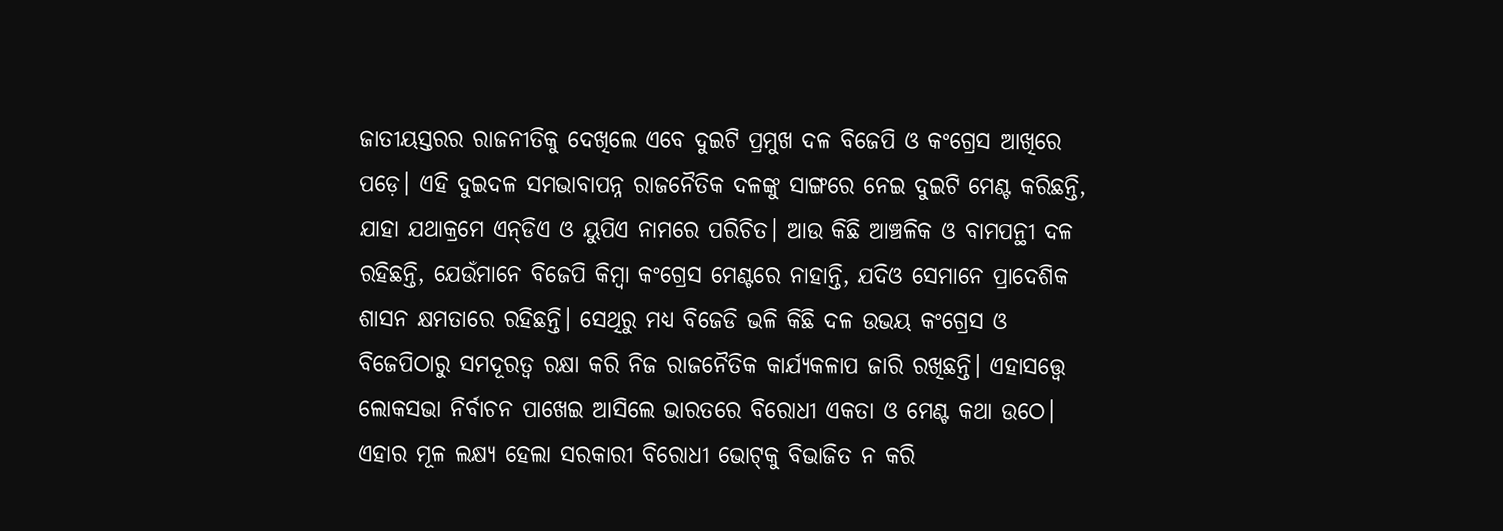ଜାତୀୟସ୍ତରର ରାଜନୀତିକୁ ଦେଖିଲେ ଏବେ ଦୁଇଟି ପ୍ରମୁଖ ଦଳ ବିଜେପି ଓ କଂଗ୍ରେସ ଆଖିରେ ପଡ଼େ। ଏହି ଦୁଇଦଳ ସମଭାବାପନ୍ନ ରାଜନୈତିକ ଦଳଙ୍କୁ ସାଙ୍ଗରେ ନେଇ ଦୁଇଟି ମେଣ୍ଟ କରିଛନ୍ତି, ଯାହା ଯଥାକ୍ରମେ ଏନ୍‌‌ଡିଏ ଓ ୟୁପିଏ ନାମରେ ପରିଚିତ। ଆଉ କିଛି ଆଞ୍ଚଳିକ ଓ ବାମପନ୍ଥୀ ଦଳ ରହିଛନ୍ତି, ଯେଉଁମାନେ ବିଜେପି କିମ୍ବା କଂଗ୍ରେସ ମେଣ୍ଟରେ ନାହାନ୍ତି, ଯଦିଓ ସେମାନେ ପ୍ରାଦେଶିକ ଶାସନ କ୍ଷମତାରେ ରହିଛନ୍ତି। ସେଥିରୁ ମଧ୍ୟ ବିଜେଡି ଭଳି କିଛି ଦଳ ଉଭୟ କଂଗ୍ରେସ ଓ ବିଜେପିଠାରୁ ସମଦୂରତ୍ୱ ରକ୍ଷା କରି ନିଜ ରାଜନୈତିକ କାର୍ଯ୍ୟକଳାପ ଜାରି ରଖିଛନ୍ତି। ଏହାସତ୍ତ୍ବେ ଲୋକସଭା ନିର୍ବାଚନ ପାଖେଇ ଆସିଲେ ଭାରତରେ ବିରୋଧୀ ଏକତା ଓ ମେଣ୍ଟ କଥା ଉଠେ। ଏହାର ମୂଳ ଲକ୍ଷ୍ୟ ହେଲା ସରକାରୀ ବିରୋଧୀ ଭୋଟ୍‌‌କୁ ବିଭାଜିତ ନ କରି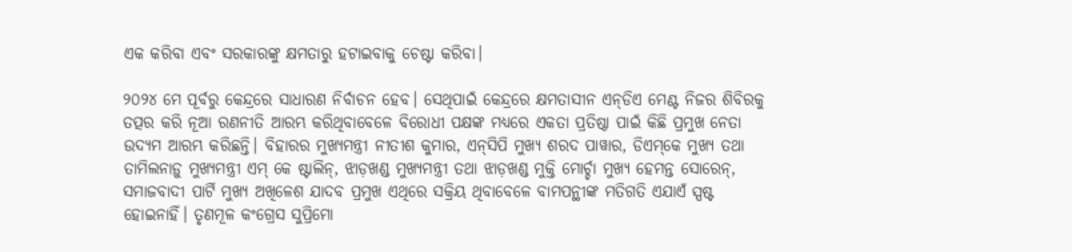ଏକ କରିବା ଏବଂ ସରକାରଙ୍କୁ କ୍ଷମତାରୁ ହଟାଇବାକୁ ଚେଷ୍ଟା କରିବା।

୨୦୨୪ ମେ ପୂର୍ବରୁ କେନ୍ଦ୍ରରେ ସାଧାରଣ ନିର୍ବାଚନ ହେବ। ସେଥିପାଇଁ କେନ୍ଦ୍ରରେ କ୍ଷମତାସୀନ ଏନ୍‌‌ଡିଏ ମେଣ୍ଟ ନିଜର ଶିବିରକୁ ତତ୍ପର କରି ନୂଆ ରଣନୀତି ଆରମ୍ଭ କରିଥିବାବେଳେ ବିରୋଧୀ ପକ୍ଷଙ୍କ ମଧ୍ୟରେ ଏକତା ପ୍ରତିଷ୍ଠା ପାଇଁ କିଛି ପ୍ରମୁଖ ନେତା ଉଦ୍ୟମ ଆରମ୍ଭ କରିଛନ୍ତି। ବିହାରର ମୁଖ୍ୟମନ୍ତ୍ରୀ ନୀତୀଶ କୁମାର, ଏନ୍‌‌ସିପି ମୁଖ୍ୟ ଶରଦ ପାୱାର, ଡିଏମ୍‌‌କେ ମୁଖ୍ୟ ତଥା ତାମିଲନାଡ଼ୁ ମୁଖ୍ୟମନ୍ତ୍ରୀ ଏମ୍‌‌ କେ ଷ୍ଟାଲିନ୍‌‌, ଝାଡ଼ଖଣ୍ଡ ମୁଖ୍ୟମନ୍ତ୍ରୀ ତଥା ଝାଡ଼ଖଣ୍ଡ ମୁକ୍ତି ମୋର୍ଚ୍ଚା ମୁଖ୍ୟ ହେମନ୍ତ ସୋରେନ୍‌‌, ସମାଜବାଦୀ ପାର୍ଟି ମୁଖ୍ୟ ଅଖିଳେଶ ଯାଦବ ପ୍ରମୁଖ ଏଥିରେ ସକ୍ରିୟ ଥିବାବେଳେ ବାମପନ୍ଥୀଙ୍କ ମତିଗତି ଏଯାଏଁ ସ୍ପଷ୍ଟ ହୋଇନାହିଁ। ତୃଣମୂଳ କଂଗ୍ରେସ ସୁପ୍ରିମୋ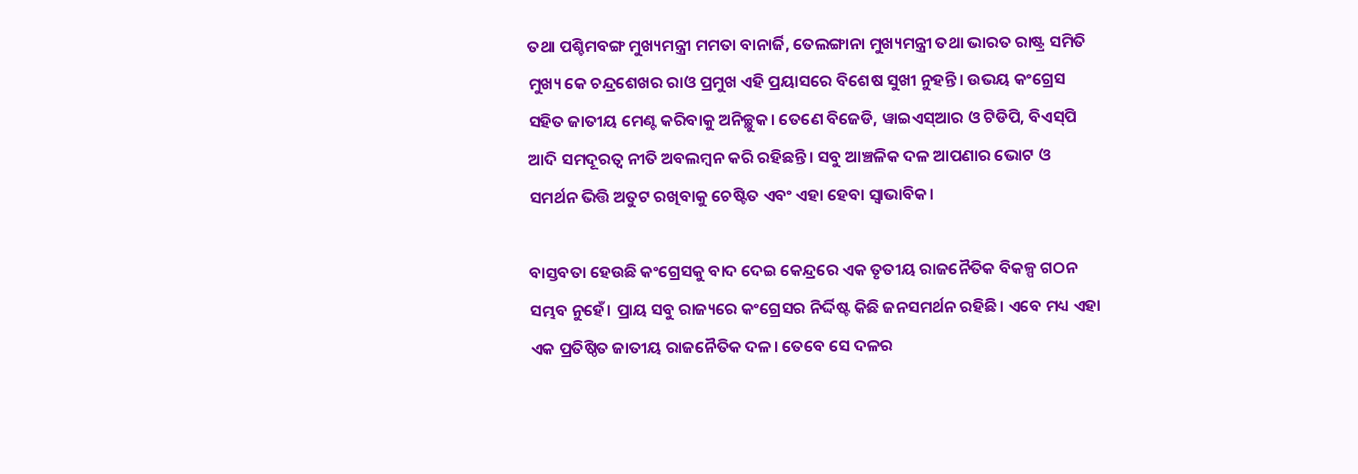ତଥା ପଶ୍ଚିମବଙ୍ଗ ମୁଖ୍ୟମନ୍ତ୍ରୀ ମମତା ବାନାର୍ଜି, ତେଲଙ୍ଗାନା ମୁଖ୍ୟମନ୍ତ୍ରୀ ତଥା ଭାରତ ରାଷ୍ଟ୍ର ସମିତି ମୁଖ୍ୟ କେ ଚନ୍ଦ୍ରଶେଖର ରାଓ ପ୍ରମୁଖ ଏହି ପ୍ରୟାସରେ ବିଶେଷ ସୁଖୀ ନୁହନ୍ତି। ଉଭୟ କଂଗ୍ରେସ ସହିତ ଜାତୀୟ ମେଣ୍ଟ କରିବାକୁ ଅନିଚ୍ଛୁକ। ତେଣେ ବିଜେଡି, ୱାଇଏସ୍‌‌ଆର ଓ ଟିଡିପି, ବିଏସ୍‌‌ପି ଆଦି ସମଦୂରତ୍ୱ ନୀତି ଅବଲମ୍ବନ କରି ରହିଛନ୍ତି। ସବୁ ଆଞ୍ଚଳିକ ଦଳ ଆପଣାର ଭୋଟ ଓ ସମର୍ଥନ ଭିତ୍ତି ଅତୁଟ ରଖିବାକୁ ଚେଷ୍ଟିତ ଏବଂ ଏହା ହେବା ସ୍ୱାଭାବିକ।

ବାସ୍ତବତା ହେଉଛି କଂଗ୍ରେସକୁ ବାଦ ଦେଇ କେନ୍ଦ୍ରରେ ଏକ ତୃତୀୟ ରାଜନୈତିକ ବିକଳ୍ପ ଗଠନ ସମ୍ଭବ ନୁହେଁ। ପ୍ରାୟ ସବୁ ରାଜ୍ୟରେ କଂଗ୍ରେସର ନିର୍ଦ୍ଦିଷ୍ଟ କିଛି ଜନସମର୍ଥନ ରହିଛି। ଏବେ ମଧ୍ୟ ଏହା ଏକ ପ୍ରତିଷ୍ଠିତ ଜାତୀୟ ରାଜନୈତିକ ଦଳ। ତେବେ ସେ ଦଳର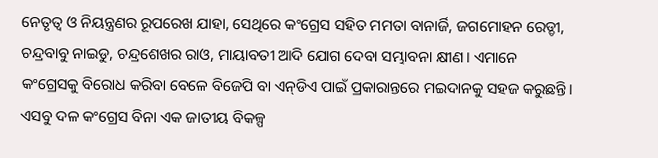ନେତୃତ୍ୱ ଓ ନିୟନ୍ତ୍ରଣର ରୂପରେଖ ଯାହା, ସେଥିରେ କଂଗ୍ରେସ ସହିତ ମମତା ବାନାର୍ଜି, ଜଗମୋହନ ରେଡ୍ଡୀ, ଚନ୍ଦ୍ରବାବୁ ନାଇଡୁ, ଚନ୍ଦ୍ରଶେଖର ରାଓ, ମାୟାବତୀ ଆଦି ଯୋଗ ଦେବା ସମ୍ଭାବନା କ୍ଷୀଣ। ଏମାନେ କଂଗ୍ରେସକୁ ବିରୋଧ କରିବା ବେଳେ ବିଜେପି ବା ଏନ୍‌‌ଡିଏ ପାଇଁ ପ୍ରକାରାନ୍ତରେ ମଇଦାନକୁ ସହଜ କରୁଛନ୍ତି। ଏସବୁ ଦଳ କଂଗ୍ରେସ ବିନା ଏକ ଜାତୀୟ ବିକଳ୍ପ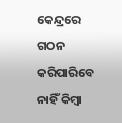କେନ୍ଦ୍ରରେ ଗଠନ କରିପାରିବେ ନାହିଁ କିମ୍ବା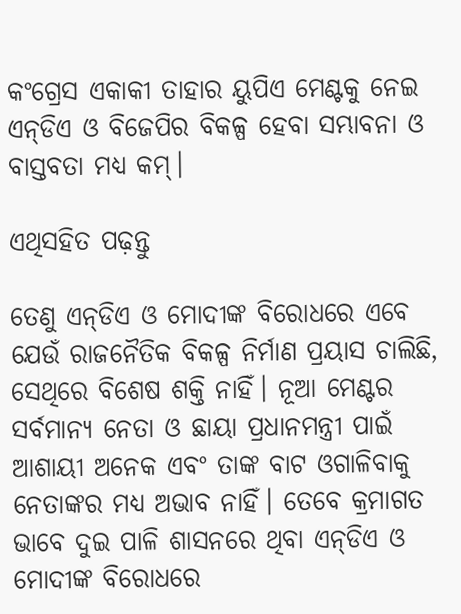କଂଗ୍ରେସ ଏକାକୀ ତାହାର ୟୁପିଏ ମେଣ୍ଟକୁ ନେଇ ଏନ୍‌‌ଡିଏ ଓ ବିଜେପିର ବିକଳ୍ପ ହେବା ସମ୍ଭାବନା ଓ ବାସ୍ତବତା ମଧ୍ୟ କମ୍‌‌।

ଏଥିସହିତ ପଢ଼ନ୍ତୁ

ତେଣୁ ଏନ୍‌‌ଡିଏ ଓ ମୋଦୀଙ୍କ ବିରୋଧରେ ଏବେ ଯେଉଁ ରାଜନୈତିକ ବିକଳ୍ପ ନିର୍ମାଣ ପ୍ରୟାସ ଚାଲିଛି, ସେଥିରେ ବିଶେଷ ଶକ୍ତି ନାହିଁ। ନୂଆ ମେଣ୍ଟର ସର୍ବମାନ୍ୟ ନେତା ଓ ଛାୟା ପ୍ରଧାନମନ୍ତ୍ରୀ ପାଇଁ ଆଶାୟୀ ଅନେକ ଏବଂ ତାଙ୍କ ବାଟ ଓଗାଳିବାକୁ ନେତାଙ୍କର ମଧ୍ୟ ଅଭାବ ନାହିଁ। ତେବେ କ୍ରମାଗତ ଭାବେ ଦୁଇ ପାଳି ଶାସନରେ ଥିବା ଏନ୍‌‌ଡିଏ ଓ ମୋଦୀଙ୍କ ବିରୋଧରେ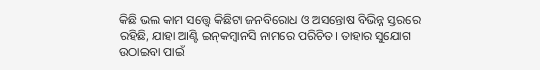କିଛି ଭଲ କାମ ସତ୍ତ୍ବେ କିଛିଟା ଜନବିରୋଧ ଓ ଅସନ୍ତୋଷ ବିଭିନ୍ନ ସ୍ତରରେ ରହିଛି, ଯାହା ଆଣ୍ଟି ଇନ୍‌‌କମ୍ବାନସି ନାମରେ ପରିଚିତ। ତାହାର ସୁଯୋଗ ଉଠାଇବା ପାଇଁ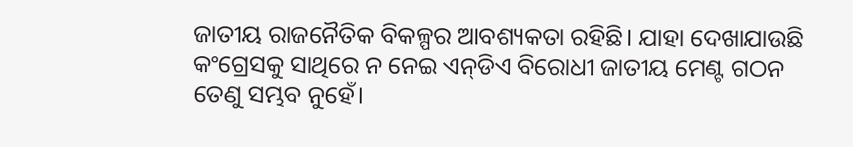ଜାତୀୟ ରାଜନୈତିକ ବିକଳ୍ପର ଆବଶ୍ୟକତା ରହିଛି। ଯାହା ଦେଖାଯାଉଛି କଂଗ୍ରେସକୁ ସାଥିରେ ନ ନେଇ ଏନ୍‌‌ଡିଏ ବିରୋଧୀ ଜାତୀୟ ମେଣ୍ଟ ଗଠନ ତେଣୁ ସମ୍ଭବ ନୁହେଁ।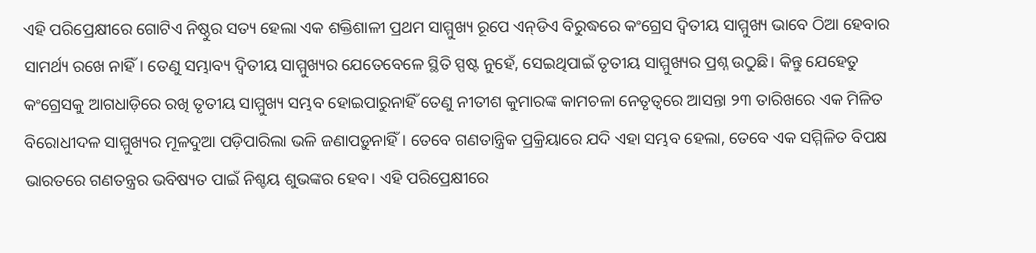ଏହି ପରିପ୍ରେକ୍ଷୀରେ ଗୋଟିଏ ନିଷ୍ଠୁର ସତ୍ୟ ହେଲା ଏକ ଶକ୍ତିଶାଳୀ ପ୍ରଥମ ସାମ୍ମୁଖ୍ୟ ରୂପେ ଏନ୍‌‌ଡିଏ ବିରୁଦ୍ଧରେ କଂଗ୍ରେସ ଦ୍ୱିତୀୟ ସାମ୍ମୁଖ୍ୟ ଭାବେ ଠିଆ ହେବାର ସାମର୍ଥ୍ୟ ରଖେ ନାହିଁ। ତେଣୁ ସମ୍ଭାବ୍ୟ ଦ୍ୱିତୀୟ ସାମ୍ମୁଖ୍ୟର ଯେତେବେଳେ ସ୍ଥିତି ସ୍ପଷ୍ଟ ନୁହେଁ, ସେଇଥିପାଇଁ ତୃତୀୟ ସାମ୍ମୁଖ୍ୟର ପ୍ରଶ୍ନ ଉଠୁଛି। କିନ୍ତୁ ଯେହେତୁ କଂଗ୍ରେସକୁ ଆଗଧାଡ଼ିରେ ରଖି ତୃତୀୟ ସାମ୍ମୁଖ୍ୟ ସମ୍ଭବ ହୋଇପାରୁନାହିଁ ତେଣୁ ନୀତୀଶ କୁମାରଙ୍କ କାମଚଳା ନେତୃତ୍ୱରେ ଆସନ୍ତା ୨୩ ତାରିଖରେ ଏକ ମିଳିତ ବିରୋଧୀଦଳ ସାମ୍ମୁଖ୍ୟର ମୂଳଦୁଆ ପଡ଼ିପାରିଲା ଭଳି ଜଣାପଡ଼ୁନାହିଁ। ତେବେ ଗଣତାନ୍ତ୍ରିକ ପ୍ରକ୍ରିୟାରେ ଯଦି ଏହା ସମ୍ଭବ ହେଲା, ତେବେ ଏକ ସମ୍ମିଳିତ ବିପକ୍ଷ ଭାରତରେ ଗଣତନ୍ତ୍ରର ଭବିଷ୍ୟତ ପାଇଁ ନିଶ୍ଚୟ ଶୁଭଙ୍କର ହେବ। ଏହି ପରିପ୍ରେକ୍ଷୀରେ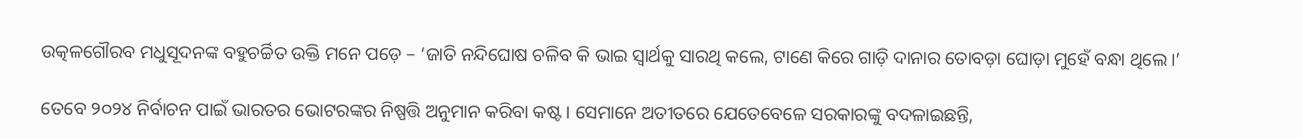ଉତ୍କଳଗୌରବ ମଧୁସୂଦନଙ୍କ ବହୁଚର୍ଚ୍ଚିତ ଉକ୍ତି ମନେ ପଡ଼େ – ‘ଜାତି ନନ୍ଦିଘୋଷ ଚଳିବ କି ଭାଇ ସ୍ୱାର୍ଥକୁ ସାରଥି କଲେ, ଟାଣେ କିରେ ଗାଡ଼ି ଦାନାର ତୋବଡ଼ା ଘୋଡ଼ା ମୁହେଁ ବନ୍ଧା ଥିଲେ।’

ତେବେ ୨୦୨୪ ନିର୍ବାଚନ ପାଇଁ ଭାରତର ଭୋଟରଙ୍କର ନିଷ୍ପତ୍ତି ଅନୁମାନ କରିବା କଷ୍ଟ। ସେମାନେ ଅତୀତରେ ଯେତେବେଳେ ସରକାରଙ୍କୁ ବଦଳାଇଛନ୍ତି,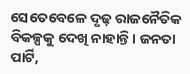ସେତେବେଳେ ଦୃଢ଼ ରାଜନୈତିକ ବିକଳ୍ପକୁ ଦେଖି ନାହାନ୍ତି। ଜନତା ପାର୍ଟି,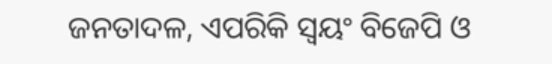ଜନତାଦଳ, ଏପରିକି ସ୍ୱୟଂ ବିଜେପି ଓ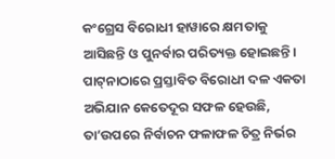କଂଗ୍ରେସ ବିରୋଧୀ ହାୱାରେ କ୍ଷମତାକୁ ଆସିଛନ୍ତି ଓ ପୁନର୍ବାର ପରିତ୍ୟକ୍ତ ହୋଇଛନ୍ତି। ପାଟ୍‌‌ନାଠାରେ ପ୍ରସ୍ତାବିତ ବିରୋଧୀ ଦଳ ଏକତା ଅଭିଯାନ କେତେଦୂର ସଫଳ ହେଉଛି, ତା’ଉପରେ ନିର୍ବାଚନ ଫଳାଫଳ ଚିତ୍ର ନିର୍ଭର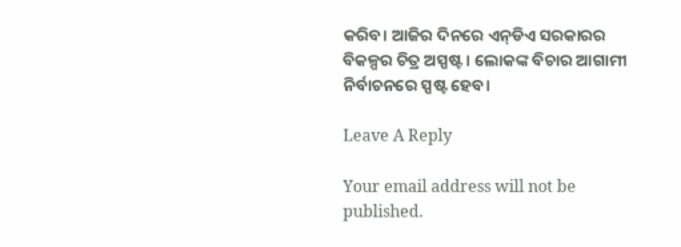କରିବ। ଆଜିର ଦିନରେ ଏନ୍‌‌ଡିଏ ସରକାରର ବିକଳ୍ପର ଚିତ୍ର ଅସ୍ପଷ୍ଟ। ଲୋକଙ୍କ ବିଚାର ଆଗାମୀ ନିର୍ବାଚନରେ ସ୍ପଷ୍ଟ ହେବ।

Leave A Reply

Your email address will not be published.